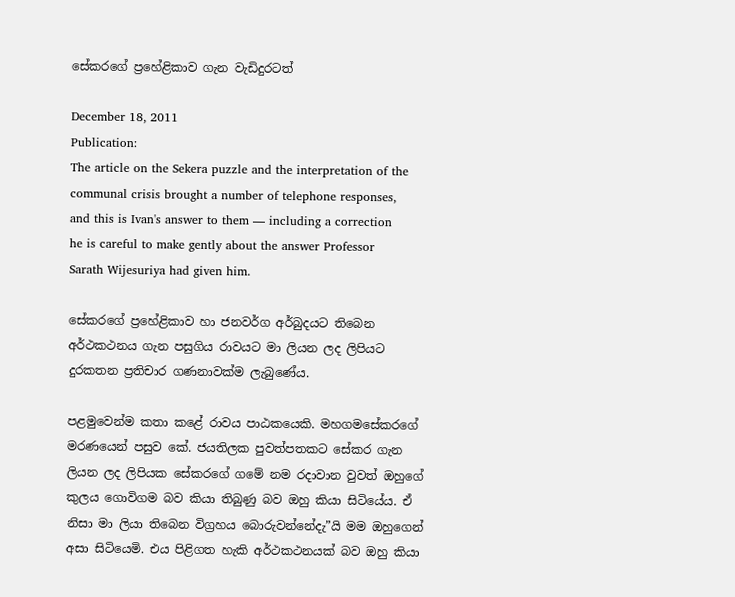සේකරගේ ප්‍රහේළිකාව ගැන වැඩිදුරටත්

December 18, 2011
Publication:
The article on the Sekera puzzle and the interpretation of the communal crisis brought a number of telephone responses, and this is Ivan's answer to them — including a correction he is careful to make gently about the answer Professor Sarath Wijesuriya had given him.

සේකරගේ ප්‍රහේළිකාව හා ජනවර්ග අර්බුදයට තිබෙන අර්ථකථනය ගැන පසුගිය රාවයට මා ලියන ලද ලිපියට දුරකතන ප්‍රතිචාර ගණනාවක්ම ලැබුණේය.

පළමුවෙන්ම කතා කළේ රාවය පාඨකයෙකි. මහගමසේකරගේ මරණයෙන් පසුව කේ. ජයතිලක පුවත්පතකට සේකර ගැන ලියන ලද ලිපියක සේකරගේ ගමේ නම රදාවාන වුවත් ඔහුගේ කුලය ගොවිගම බව කියා තිබුණු බව ඔහු කියා සිටියේය. ඒ නිසා මා ලියා තිබෙන විග්‍රහය බොරුවන්නේදැ”යි මම ඔහුගෙන් අසා සිටියෙමි. එය පිළිගත හැකි අර්ථකථනයක් බව ඔහු කියා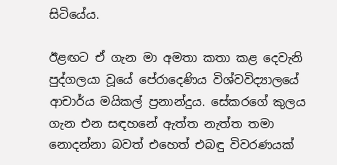සිටියේය.

ඊළඟට ඒ ගැන මා අමතා කතා කළ දෙවැනි පුද්ගලයා වූයේ පේරාදෙණිය විශ්වවිද්‍යාලයේ ආචාර්ය මයිකල් ප්‍රනාන්දුය. සේකරගේ කුලය ගැන එන සඳහනේ ඇත්ත නැත්ත තමා නොදන්නා බවත් එහෙත් එබඳු විවරණයක්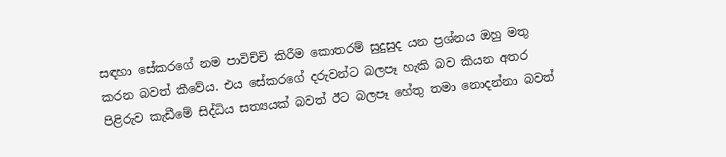සඳහා සේකරගේ නම පාවිච්චි කිරීම කොතරම් සුදුසුද යන ප්‍රශ්නය ඔහු මතු කරන බවත් කීවේය. එය සේකරගේ දරුවන්ට බලපෑ හැකි බව කියන අතර පිළිරුව කැඩීමේ සිද්ධිය සත්‍යයක් බවත් ඊට බලපෑ හේතු තමා නොදන්නා බවත්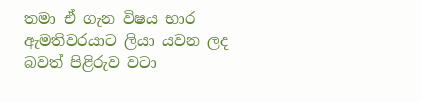තමා ඒ ගැන විෂය භාර ඇමතිවරයාට ලියා යවන ලද බවත් පිළිරුව වටා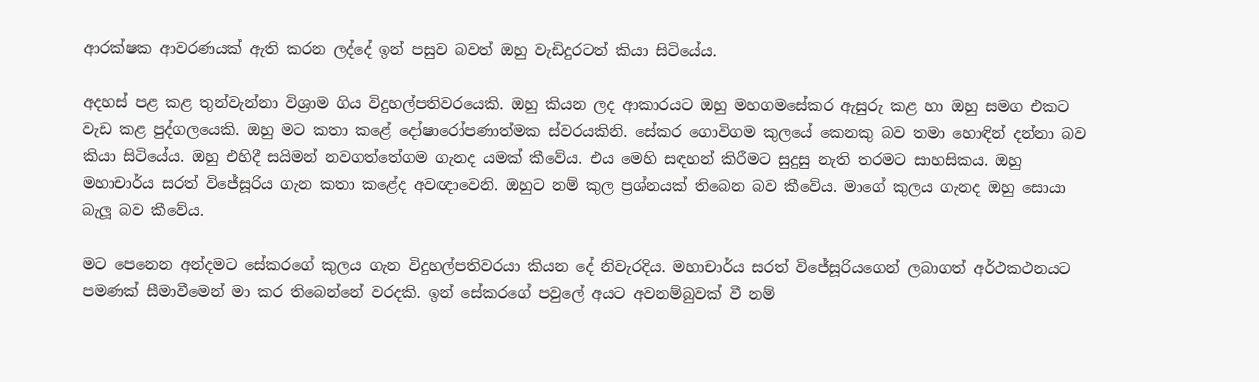ආරක්ෂක ආවරණයක් ඇති කරන ලද්දේ ඉන් පසුව බවත් ඔහු වැඩිදුරටත් කියා සිටියේය.

අදහස් පළ කළ තුන්වැන්නා විශ්‍රාම ගිය විදුහල්පතිවරයෙකි. ඔහු කියන ලද ආකාරයට ඔහු මහගමසේකර ඇසුරු කළ හා ඔහු සමග එකට වැඩ කළ පුද්ගලයෙකි. ඔහු මට කතා කළේ දෝෂාරෝපණාත්මක ස්වරයකිනි. සේකර ගොවිගම කුලයේ කෙනකු බව තමා හොඳින් දන්නා බව කියා සිටියේය. ඔහු එහිදී සයිමන් නවගත්තේගම ගැනද යමක් කීවේය. එය මෙහි සඳහන් කිරීමට සුදුසු නැති තරමට සාහසිකය. ඔහු මහාචාර්ය සරත් විජේසූරිය ගැන කතා කළේද අවඥාවෙනි. ඔහුට නම් කුල ප්‍රශ්නයක් තිබෙන බව කීවේය. මාගේ කුලය ගැනද ඔහු සොයා බැලූ බව කීවේය.

මට පෙනෙන අන්දමට සේකරගේ කුලය ගැන විදුහල්පතිවරයා කියන දේ නිවැරදිය. මහාචාර්ය සරත් විජේසූරියගෙන් ලබාගත් අර්ථකථනයට පමණක් සීමාවීමෙන් මා කර තිබෙන්නේ වරදකි. ඉන් සේකරගේ පවුලේ අයට අවනම්බුවක් වී නම්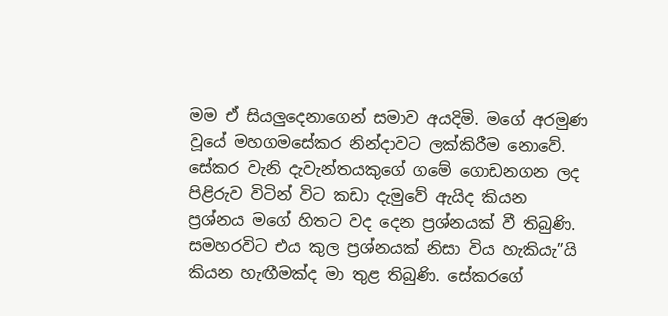මම ඒ සියලුදෙනාගෙන් සමාව අයදිමි. මගේ අරමුණ වූයේ මහගමසේකර නින්දාවට ලක්කිරීම නොවේ. සේකර වැනි දැවැන්තයකුගේ ගමේ ගොඩනගන ලද පිළිරුව විටින් විට කඩා දැමුවේ ඇයිද කියන ප්‍රශ්නය මගේ හිතට වද දෙන ප්‍රශ්නයක් වී තිබුණි. සමහරවිට එය කුල ප්‍රශ්නයක් නිසා විය හැකියැ”යි කියන හැඟීමක්ද මා තුළ තිබුණි. සේකරගේ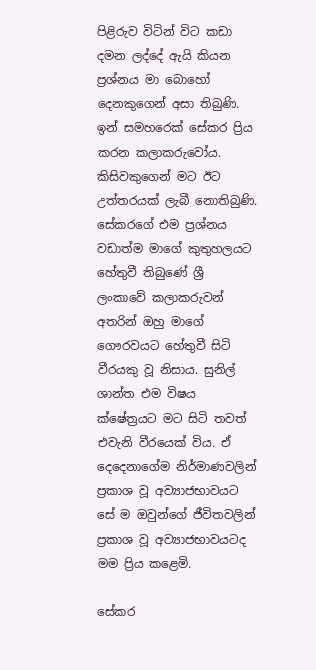පිළිරුව විටින් විට කඩා දමන ලද්දේ ඇයි කියන ප්‍රශ්නය මා බොහෝ දෙනකුගෙන් අසා තිබුණි. ඉන් සමහරෙක් සේකර ප්‍රිය කරන කලාකරුවෝය. කිසිවකුගෙන් මට ඊට උත්තරයක් ලැබී නොතිබුණි. සේකරගේ එම ප්‍රශ්නය වඩාත්ම මාගේ කුතුහලයට හේතුවී තිබුණේ ශ්‍රී ලංකාවේ කලාකරුවන් අතරින් ඔහු මාගේ ගෞරවයට හේතුවී සිටි වීරයකු වූ නිසාය. සුනිල් ශාන්ත එම විෂය ක්ෂේත්‍රයට මට සිටි තවත් එවැනි වීරයෙක් විය. ඒ දෙදෙනාගේම නිර්මාණවලින් ප්‍රකාශ වූ අව්‍යාජභාවයට සේ ම ඔවුන්ගේ ජීවිතවලින් ප්‍රකාශ වූ අව්‍යාජභාවයටද මම ප්‍රිය කළෙමි.

සේකර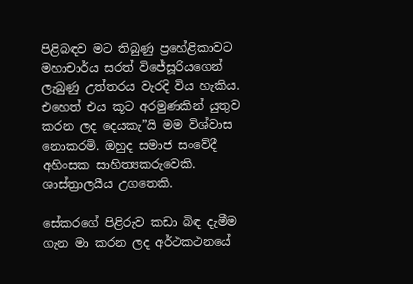පිළිබඳව මට තිබුණු ප්‍රහේළිකාවට මහාචාර්ය සරත් විජේසූරියගෙන් ලැබුණු උත්තරය වැරදි විය හැකිය. එහෙත් එය කූට අරමුණකින් යුතුව කරන ලද දෙයකැ”යි මම විශ්වාස නොකරමි. ඔහුද සමාජ සංවේදී අහිංසක සාහිත්‍යකරුවෙකි. ශාස්ත්‍රාලයීය උගතෙකි.

සේකරගේ පිළිරුව කඩා බිඳ දැමීම ගැන මා කරන ලද අර්ථකථනයේ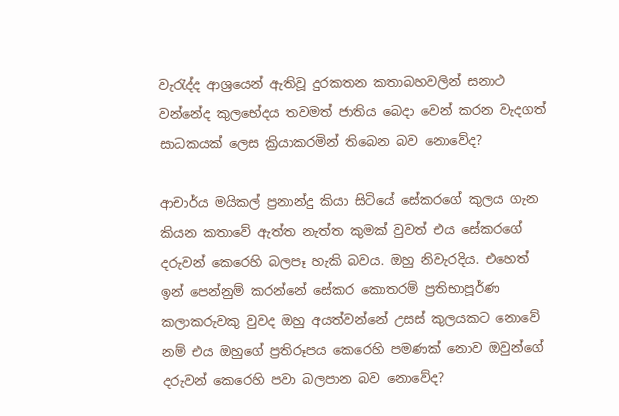වැරැද්ද ආශ්‍රයෙන් ඇතිවූ දුරකතන කතාබහවලින් සනාථ වන්නේද කුලභේදය තවමත් ජාතිය බෙදා වෙන් කරන වැදගත් සාධකයක් ලෙස ක්‍රියාකරමින් තිබෙන බව නොවේද?

ආචාර්ය මයිකල් ප්‍රනාන්දු කියා සිටියේ සේකරගේ කුලය ගැන කියන කතාවේ ඇත්ත නැත්ත කුමක් වුවත් එය සේකරගේ දරුවන් කෙරෙහි බලපෑ හැකි බවය. ඔහු නිවැරදිය. එහෙත් ඉන් පෙන්නුම් කරන්නේ සේකර කොතරම් ප්‍රතිභාපූර්ණ කලාකරුවකු වුවද ඔහු අයත්වන්නේ උසස් කුලයකට නොවේ නම් එය ඔහුගේ ප්‍රතිරූපය කෙරෙහි පමණක් නොව ඔවුන්ගේ දරුවන් කෙරෙහි පවා බලපාන බව නොවේද?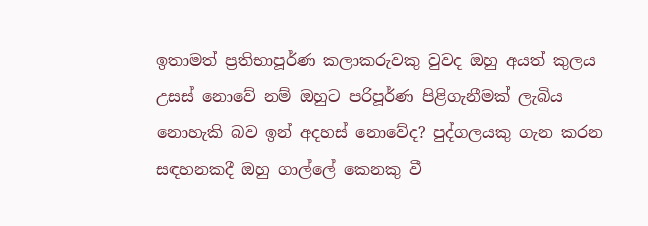ඉතාමත් ප්‍රතිභාපූර්ණ කලාකරුවකු වුවද ඔහු අයත් කුලය උසස් නොවේ නම් ඔහුට පරිපූර්ණ පිළිගැනීමක් ලැබිය නොහැකි බව ඉන් අදහස් නොවේද? පුද්ගලයකු ගැන කරන සඳහනකදී ඔහු ගාල්ලේ කෙනකු වී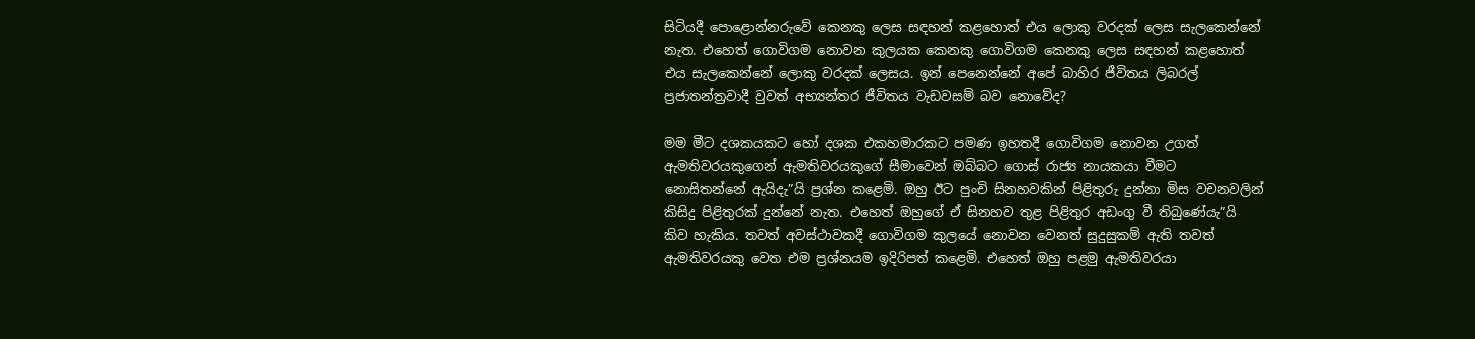සිටියදී පොළොන්නරුවේ කෙනකු ලෙස සඳහන් කළහොත් එය ලොකු වරදක් ලෙස සැලකෙන්නේ නැත. එහෙත් ගොවිගම නොවන කුලයක කෙනකු ගොවිගම කෙනකු ලෙස සඳහන් කළහොත් එය සැලකෙන්නේ ලොකු වරදක් ලෙසය. ඉන් පෙනෙන්නේ අපේ බාහිර ජීවිතය ලිබරල් ප්‍රජාතන්ත්‍රවාදී වුවත් අභ්‍යන්තර ජීවිතය වැඩවසම් බව නොවේද?

මම මීට දශකයකට හෝ දශක එකහමාරකට පමණ ඉහතදී ගොවිගම නොවන උගත් ඇමතිවරයකුගෙන් ඇමතිවරයකුගේ සීමාවෙන් ඔබ්බට ගොස් රාජ්‍ය නායකයා වීමට නොසිතන්නේ ඇයිදැ”යි ප්‍රශ්න කළෙමි. ඔහු ඊට පුංචි සිනහවකින් පිළිතුරු දුන්නා මිස වචනවලින් කිසිදු පිළිතුරක් දුන්නේ නැත. එහෙත් ඔහුගේ ඒ සිනහව තුළ පිළිතුර අඩංගු වී තිබුණේයැ”යි කිව හැකිය. තවත් අවස්ථාවකදී ගොවිගම කුලයේ නොවන වෙනත් සුදුසුකම් ඇති තවත් ඇමතිවරයකු වෙත එම ප්‍රශ්නයම ඉදිරිපත් කළෙමි. එහෙත් ඔහු පළමු ඇමතිවරයා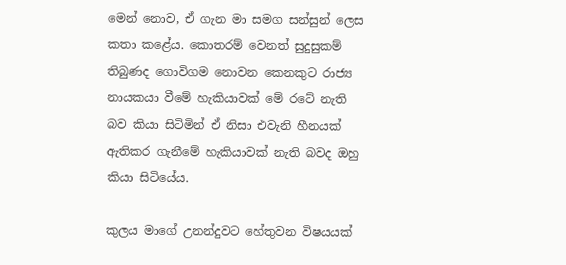මෙන් නොව, ඒ ගැන මා සමග සන්සුන් ලෙස කතා කළේය. කොතරම් වෙනත් සුදුසුකම් තිබුණද ගොවිගම නොවන කෙනකුට රාජ්‍ය නායකයා වීමේ හැකියාවක් මේ රටේ නැති බව කියා සිටිමින් ඒ නිසා එවැනි හීනයක් ඇතිකර ගැනීමේ හැකියාවක් නැති බවද ඔහු කියා සිටියේය.

කුලය මාගේ උනන්දුවට හේතුවන විෂයයක්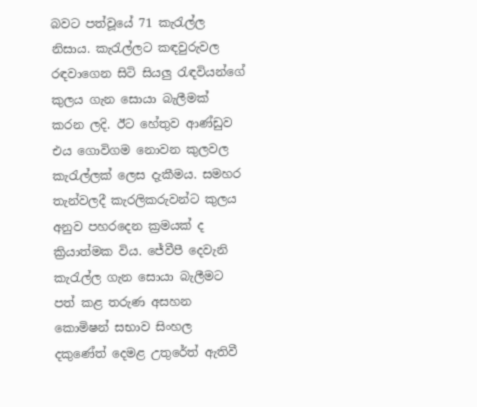බවට පත්වූයේ 71 කැරැල්ල නිසාය. කැරැල්ලට කඳවුරුවල රඳවාගෙන සිටි සියලු රැඳවියන්ගේ කුලය ගැන සොයා බැලීමක් කරන ලදි. ඊට හේතුව ආණ්ඩුව එය ගොවිගම නොවන කුලවල කැරැල්ලක් ලෙස දැකීමය. සමහර තැන්වලදී කැරලිකරුවන්ට කුලය අනුව පහරදෙන ක්‍රමයක් ද ක්‍රියාත්මක විය. ජේවීපී දෙවැනි කැරැල්ල ගැන සොයා බැලීමට පත් කළ තරුණ අසහන කොමිෂන් සභාව සිංහල දකුණේත් දෙමළ උතුරේත් ඇතිවී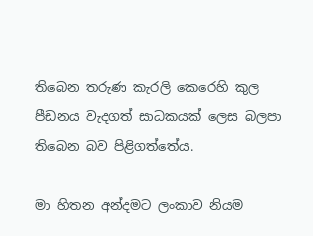තිබෙන තරුණ කැරලි කෙරෙහි කුල පීඩනය වැදගත් සාධකයක් ලෙස බලපා තිබෙන බව පිළිගත්තේය.

මා හිතන අන්දමට ලංකාව නියම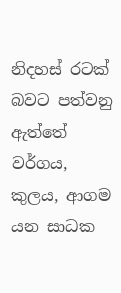නිදහස් රටක් බවට පත්වනු ඇත්තේ වර්ගය, කුලය, ආගම යන සාධක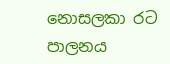නොසලකා රට පාලනය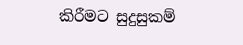කිරීමට සුදුසුකම්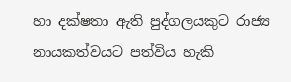හා දක්ෂතා ඇති පුද්ගලයකුට රාජ්‍ය නායකත්වයට පත්විය හැකි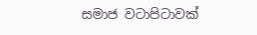සමාජ වටාපිටාවක්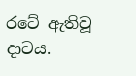රටේ ඇතිවූ දාටය.